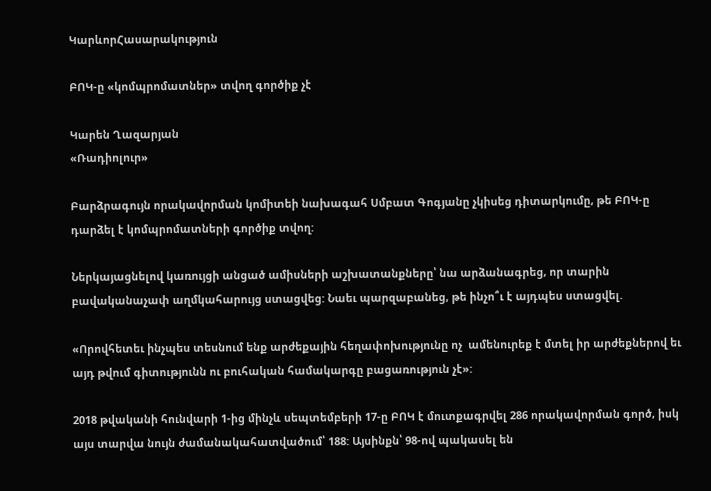ԿարևորՀասարակություն

ԲՈԿ-ը «կոմպրոմատներ» տվող գործիք չէ

Կարեն Ղազարյան
«Ռադիոլուր»

Բարձրագույն որակավորման կոմիտեի նախագահ Սմբատ Գոգյանը չկիսեց դիտարկումը, թե ԲՈԿ-ը դարձել է կոմպրոմատների գործիք տվող:

Ներկայացնելով կառույցի անցած ամիսների աշխատանքները՝ նա արձանագրեց, որ տարին բավականաչափ աղմկահարույց ստացվեց: Նաեւ պարզաբանեց, թե ինչո՞ւ է այդպես ստացվել.

«Որովհետեւ ինչպես տեսնում ենք արժեքային հեղափոխությունը ոչ  ամենուրեք է մտել իր արժեքներով եւ այդ թվում գիտությունն ու բուհական համակարգը բացառություն չէ»:

2018 թվականի հունվարի 1-ից մինչև սեպտեմբերի 17-ը ԲՈԿ է մուտքագրվել 286 որակավորման գործ, իսկ այս տարվա նույն ժամանակահատվածում՝ 188: Այսինքն՝ 98-ով պակասել են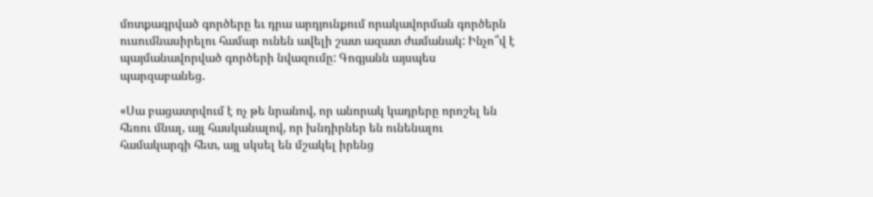մոտքագրված գործերը եւ դրա արդյունքում որակավորման գործերն ուսումնասիրելու համար ունեն ավելի շատ ազատ ժամանակ: Ինչո՞վ է պայմանավորված գործերի նվազումը: Գոգյանն այսպես պարզաբանեց.

«Սա բացատրվում է ոչ թե նրանով, որ անորակ կադրերը որոշել են հեռու մնալ, այլ հասկանալով, որ խնդիրներ են ունենալու համակարգի հետ, այլ սկսել են մշակել իրենց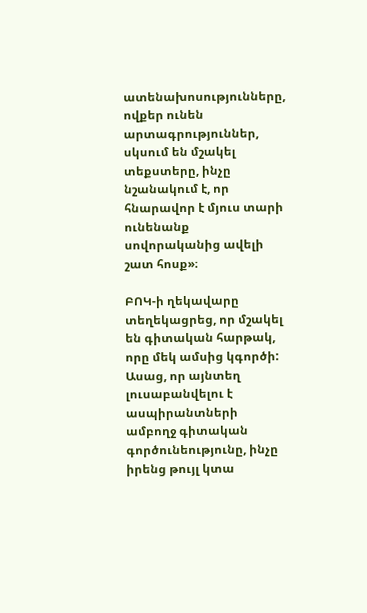ատենախոսությունները, ովքեր ունեն արտագրություններ, սկսում են մշակել տեքստերը, ինչը նշանակում է, որ հնարավոր է մյուս տարի ունենանք սովորականից ավելի շատ հոսք»։

ԲՈԿ-ի ղեկավարը տեղեկացրեց, որ մշակել են գիտական հարթակ, որը մեկ ամսից կգործի: Ասաց, որ այնտեղ լուսաբանվելու է ասպիրանտների ամբողջ գիտական գործունեությունը, ինչը իրենց թույլ կտա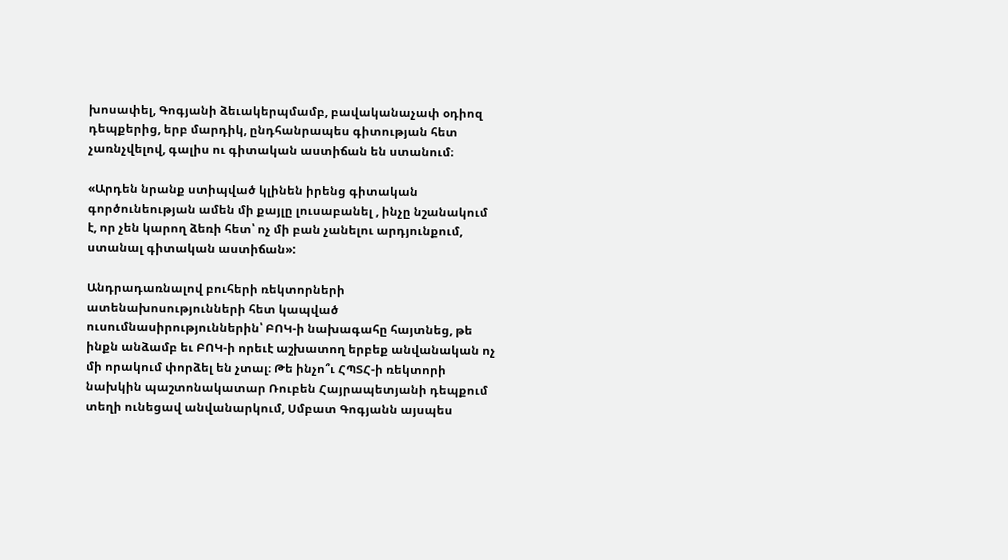խոսափել, Գոգյանի ձեւակերպմամբ, բավականաչափ օդիոզ դեպքերից, երբ մարդիկ, ընդհանրապես գիտության հետ չառնչվելով, գալիս ու գիտական աստիճան են ստանում։

«Արդեն նրանք ստիպված կլինեն իրենց գիտական գործունեության ամեն մի քայլը լուսաբանել , ինչը նշանակում է, որ չեն կարող ձեռի հետ՝ ոչ մի բան չանելու արդյունքում, ստանալ գիտական աստիճան»:

Անդրադառնալով բուհերի ռեկտորների ատենախոսությունների հետ կապված ուսումնասիրություններին՝ ԲՈԿ-ի նախագահը հայտնեց, թե ինքն անձամբ եւ ԲՈԿ-ի որեւէ աշխատող երբեք անվանական ոչ մի որակում փորձել են չտալ։ Թե ինչո՞ւ ՀՊՏՀ-ի ռեկտորի նախկին պաշտոնակատար Ռուբեն Հայրապետյանի դեպքում տեղի ունեցավ անվանարկում, Սմբատ Գոգյանն այսպես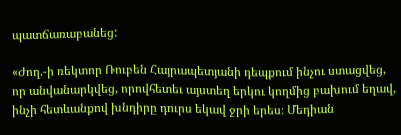պատճառաբանեց:

«Ժող.-ի ռեկտոր Ռուբեն Հայրապետյանի դեպքում ինչու ստացվեց, որ անվանարկվեց, որովհետեւ այստեղ երկու կողմից բախում եղավ, ինչի հետևանքով խնդիրը դուրս եկավ ջրի երես։ Մեդիան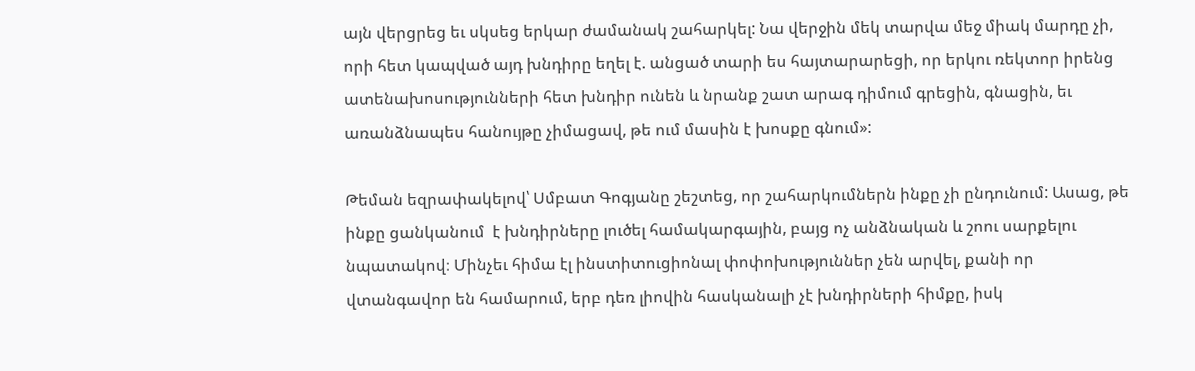այն վերցրեց եւ սկսեց երկար ժամանակ շահարկել: Նա վերջին մեկ տարվա մեջ միակ մարդը չի, որի հետ կապված այդ խնդիրը եղել է. անցած տարի ես հայտարարեցի, որ երկու ռեկտոր իրենց ատենախոսությունների հետ խնդիր ունեն և նրանք շատ արագ դիմում գրեցին, գնացին, եւ առանձնապես հանույթը չիմացավ, թե ում մասին է խոսքը գնում»:

Թեման եզրափակելով՝ Սմբատ Գոգյանը շեշտեց, որ շահարկումներն ինքը չի ընդունում: Ասաց, թե ինքը ցանկանում  է խնդիրները լուծել համակարգային, բայց ոչ անձնական և շոու սարքելու նպատակով։ Մինչեւ հիմա էլ ինստիտուցիոնալ փոփոխություններ չեն արվել, քանի որ վտանգավոր են համարում, երբ դեռ լիովին հասկանալի չէ խնդիրների հիմքը, իսկ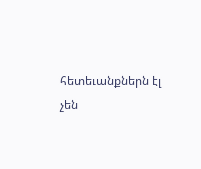հետեւանքներն էլ  չեն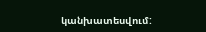կանխատեսվում: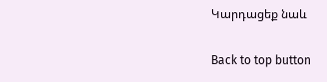Կարդացեք նաև

Back to top button